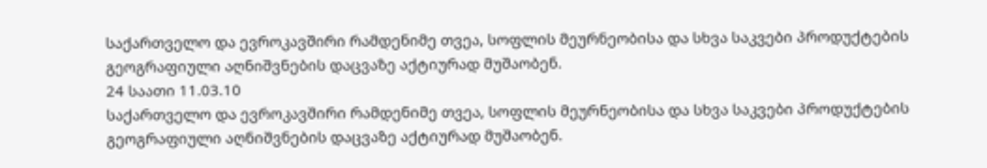საქართველო და ევროკავშირი რამდენიმე თვეა, სოფლის მეურნეობისა და სხვა საკვები პროდუქტების გეოგრაფიული აღნიშვნების დაცვაზე აქტიურად მუშაობენ.
24 საათი 11.03.10
საქართველო და ევროკავშირი რამდენიმე თვეა, სოფლის მეურნეობისა და სხვა საკვები პროდუქტების გეოგრაფიული აღნიშვნების დაცვაზე აქტიურად მუშაობენ.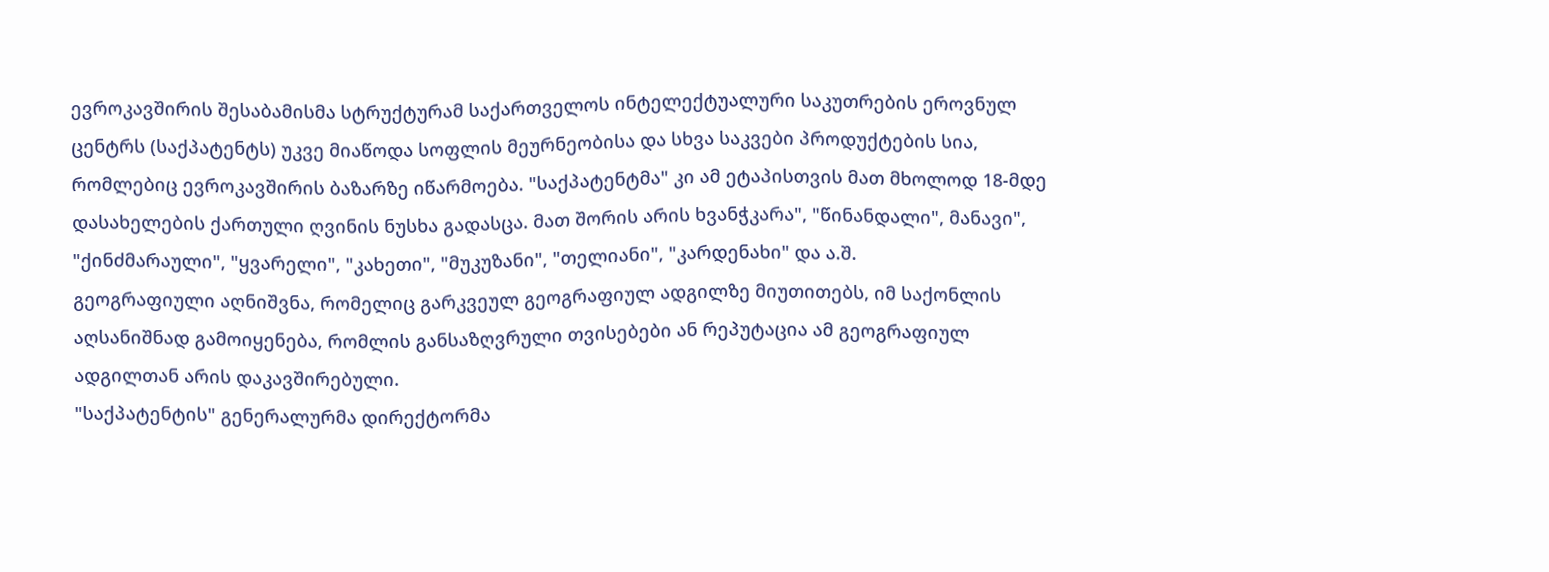ევროკავშირის შესაბამისმა სტრუქტურამ საქართველოს ინტელექტუალური საკუთრების ეროვნულ ცენტრს (საქპატენტს) უკვე მიაწოდა სოფლის მეურნეობისა და სხვა საკვები პროდუქტების სია, რომლებიც ევროკავშირის ბაზარზე იწარმოება. "საქპატენტმა" კი ამ ეტაპისთვის მათ მხოლოდ 18-მდე დასახელების ქართული ღვინის ნუსხა გადასცა. მათ შორის არის ხვანჭკარა", "წინანდალი", მანავი", "ქინძმარაული", "ყვარელი", "კახეთი", "მუკუზანი", "თელიანი", "კარდენახი" და ა.შ.
გეოგრაფიული აღნიშვნა, რომელიც გარკვეულ გეოგრაფიულ ადგილზე მიუთითებს, იმ საქონლის აღსანიშნად გამოიყენება, რომლის განსაზღვრული თვისებები ან რეპუტაცია ამ გეოგრაფიულ ადგილთან არის დაკავშირებული.
"საქპატენტის" გენერალურმა დირექტორმა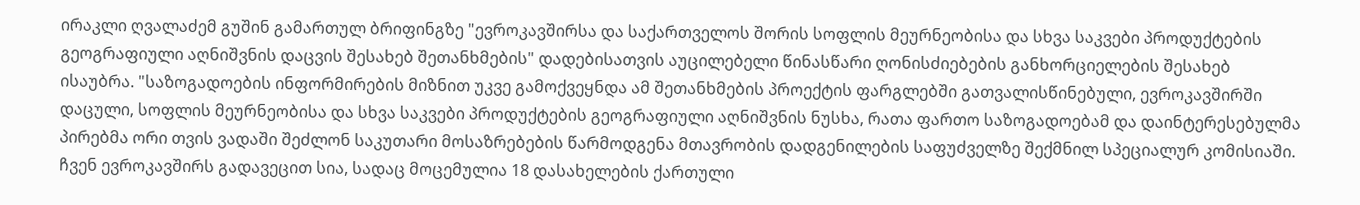ირაკლი ღვალაძემ გუშინ გამართულ ბრიფინგზე "ევროკავშირსა და საქართველოს შორის სოფლის მეურნეობისა და სხვა საკვები პროდუქტების გეოგრაფიული აღნიშვნის დაცვის შესახებ შეთანხმების" დადებისათვის აუცილებელი წინასწარი ღონისძიებების განხორციელების შესახებ ისაუბრა. "საზოგადოების ინფორმირების მიზნით უკვე გამოქვეყნდა ამ შეთანხმების პროექტის ფარგლებში გათვალისწინებული, ევროკავშირში დაცული, სოფლის მეურნეობისა და სხვა საკვები პროდუქტების გეოგრაფიული აღნიშვნის ნუსხა, რათა ფართო საზოგადოებამ და დაინტერესებულმა პირებმა ორი თვის ვადაში შეძლონ საკუთარი მოსაზრებების წარმოდგენა მთავრობის დადგენილების საფუძველზე შექმნილ სპეციალურ კომისიაში. ჩვენ ევროკავშირს გადავეცით სია, სადაც მოცემულია 18 დასახელების ქართული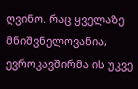ღვინო. რაც ყველაზე მნიშვნელოვანია, ევროკავშირმა ის უკვე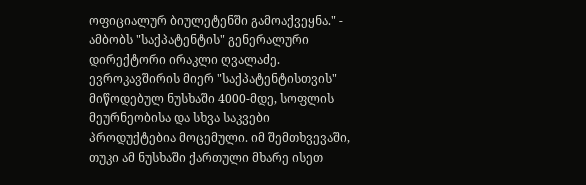ოფიციალურ ბიულეტენში გამოაქვეყნა." - ამბობს "საქპატენტის" გენერალური დირექტორი ირაკლი ღვალაძე.
ევროკავშირის მიერ "საქპატენტისთვის" მიწოდებულ ნუსხაში 4000-მდე, სოფლის მეურნეობისა და სხვა საკვები პროდუქტებია მოცემული. იმ შემთხვევაში, თუკი ამ ნუსხაში ქართული მხარე ისეთ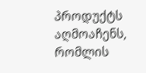პროდუქტს აღმოაჩენს, რომლის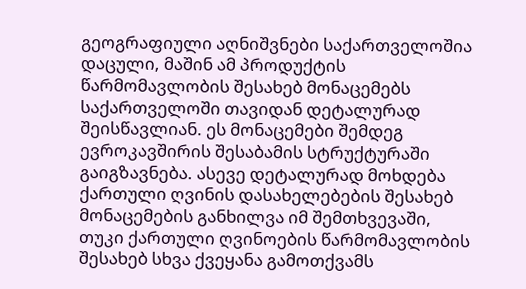გეოგრაფიული აღნიშვნები საქართველოშია დაცული, მაშინ ამ პროდუქტის წარმომავლობის შესახებ მონაცემებს საქართველოში თავიდან დეტალურად შეისწავლიან. ეს მონაცემები შემდეგ ევროკავშირის შესაბამის სტრუქტურაში გაიგზავნება. ასევე დეტალურად მოხდება ქართული ღვინის დასახელებების შესახებ მონაცემების განხილვა იმ შემთხვევაში, თუკი ქართული ღვინოების წარმომავლობის შესახებ სხვა ქვეყანა გამოთქვამს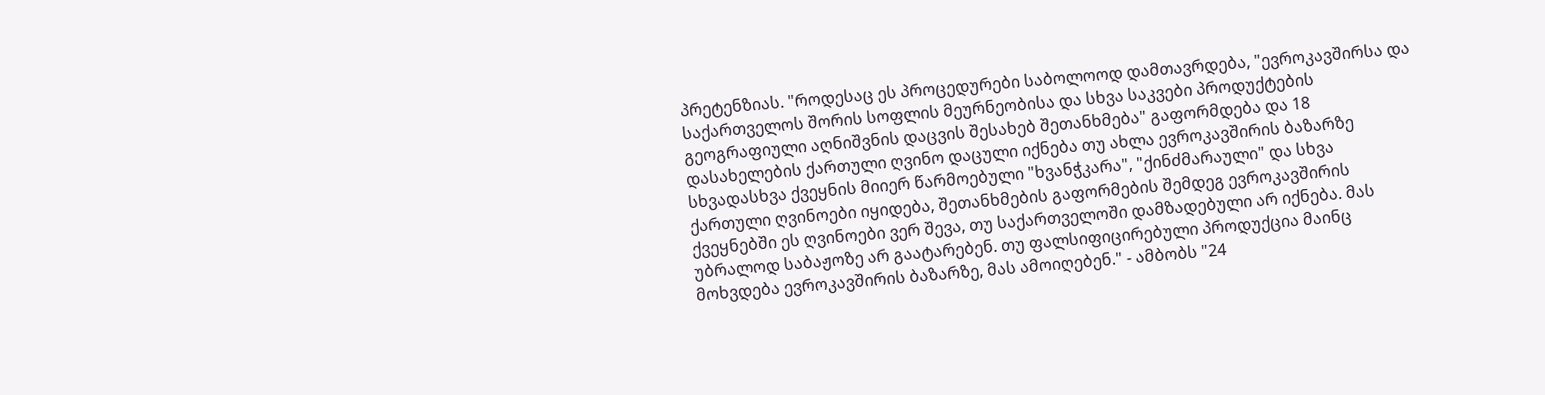პრეტენზიას. "როდესაც ეს პროცედურები საბოლოოდ დამთავრდება, "ევროკავშირსა და საქართველოს შორის სოფლის მეურნეობისა და სხვა საკვები პროდუქტების გეოგრაფიული აღნიშვნის დაცვის შესახებ შეთანხმება" გაფორმდება და 18 დასახელების ქართული ღვინო დაცული იქნება თუ ახლა ევროკავშირის ბაზარზე სხვადასხვა ქვეყნის მიიერ წარმოებული "ხვანჭკარა", "ქინძმარაული" და სხვა ქართული ღვინოები იყიდება, შეთანხმების გაფორმების შემდეგ ევროკავშირის ქვეყნებში ეს ღვინოები ვერ შევა, თუ საქართველოში დამზადებული არ იქნება. მას უბრალოდ საბაჟოზე არ გაატარებენ. თუ ფალსიფიცირებული პროდუქცია მაინც მოხვდება ევროკავშირის ბაზარზე, მას ამოიღებენ." - ამბობს "24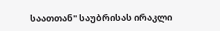საათთან" საუბრისას ირაკლი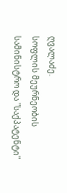ღვალაძე.
სოფლის მეურნეობის სამინისტრო და "საქპატენტი"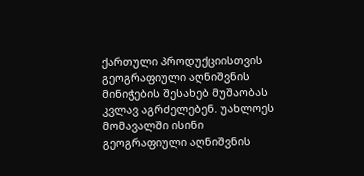ქართული პროდუქციისთვის გეოგრაფიული აღნიშვნის მინიჭების შესახებ მუშაობას კვლავ აგრძელებენ. უახლოეს მომავალში ისინი გეოგრაფიული აღნიშვნის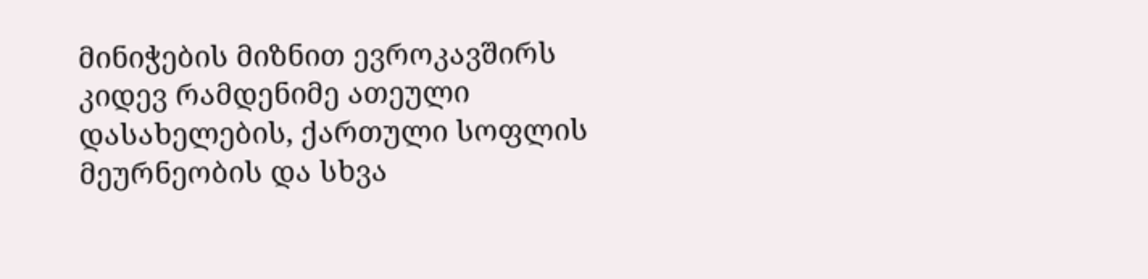მინიჭების მიზნით ევროკავშირს კიდევ რამდენიმე ათეული დასახელების, ქართული სოფლის მეურნეობის და სხვა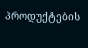პროდუქტების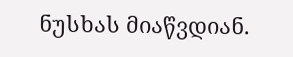ნუსხას მიაწვდიან.